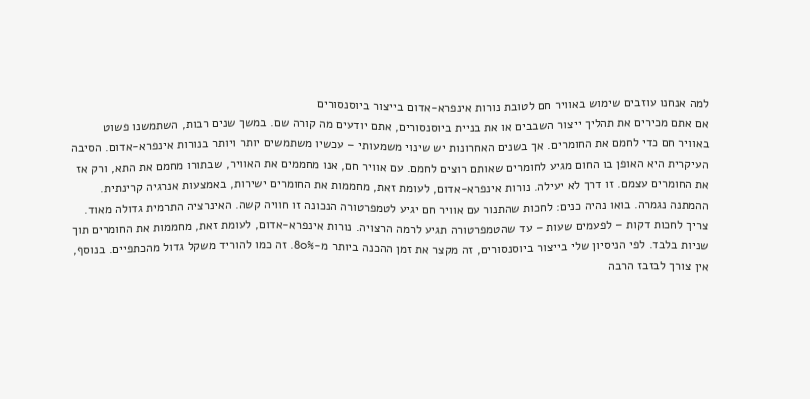למה אנחנו עוזבים שימוש באוויר חם לטובת נורות אינפרא-אדום בייצור ביוסנסורים
אם אתם מכירים את תהליך ייצור השבבים או את בניית ביוסנסורים, אתם יודעים מה קורה שם. במשך שנים רבות, השתמשנו פשוט באוויר חם כדי לחמם את החומרים. אך בשנים האחרונות יש שינוי משמעותי – עכשיו משתמשים יותר ויותר בנורות אינפרא-אדום. הסיבה העיקרית היא האופן בו החום מגיע לחומרים שאותם רוצים לחמם. עם אוויר חם, אנו מחממים את האוויר, שבתורו מחמם את התא, ורק אז את החומרים עצמם. זו דרך לא יעילה. נורות אינפרא-אדום, לעומת זאת, מחממות את החומרים ישירות, באמצעות אנרגיה קרינתית. ההמתנה נגמרה. בואו נהיה כנים: לחכות שהתנור עם אוויר חם יגיע לטמפרטורה הנכונה זו חוויה קשה. האינרציה התרמית גדולה מאוד. צריך לחכות דקות – לפעמים שעות – עד שהטמפרטורה תגיע לרמה הרצויה. נורות אינפרא-אדום, לעומת זאת, מחממות את החומרים תוך שניות בלבד. לפי הניסיון שלי בייצור ביוסנסורים, זה מקצר את זמן ההכנה ביותר מ-80%. זה כמו להוריד משקל גדול מהכתפיים. בנוסף, אין צורך לבזבז הרבה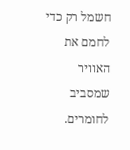חשמל רק כדי לחמם את האוויר שמסביב לחומרים.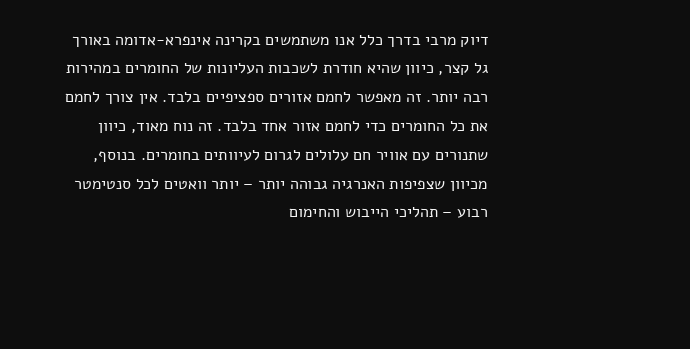דיוק מרבי בדרך כלל אנו משתמשים בקרינה אינפרא-אדומה באורך גל קצר, כיוון שהיא חודרת לשכבות העליונות של החומרים במהירות רבה יותר. זה מאפשר לחמם אזורים ספציפיים בלבד. אין צורך לחמם את כל החומרים כדי לחמם אזור אחד בלבד. זה נוח מאוד, כיוון שתנורים עם אוויר חם עלולים לגרום לעיוותים בחומרים. בנוסף, מכיוון שצפיפות האנרגיה גבוהה יותר – יותר וואטים לכל סנטימטר רבוע – תהליכי הייבוש והחימום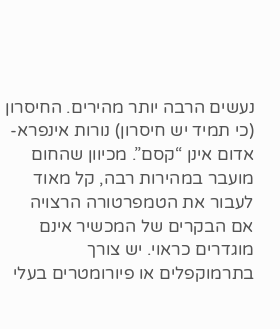נעשים הרבה יותר מהירים. החיסרון (כי תמיד יש חיסרון) נורות אינפרא-אדום אינן “קסם”. מכיוון שהחום מועבר במהירות רבה, קל מאוד לעבור את הטמפרטורה הרצויה אם הבקרים של המכשיר אינם מוגדרים כראוי. יש צורך בתרמוקפלים או פיורומטרים בעלי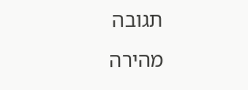תגובה מהירה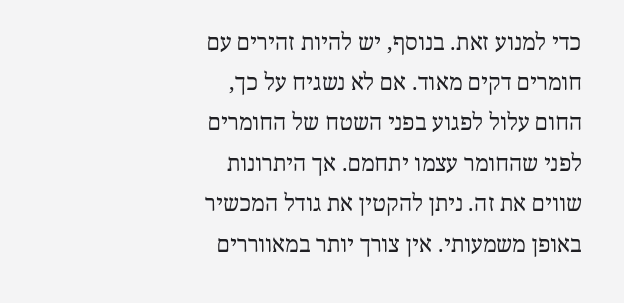כדי למנוע זאת. בנוסף, יש להיות זהירים עם חומרים דקים מאוד. אם לא נשגיח על כך, החום עלול לפגוע בפני השטח של החומרים לפני שהחומר עצמו יתחמם. אך היתרונות שווים את זה. ניתן להקטין את גודל המכשיר באופן משמעותי. אין צורך יותר במאווררים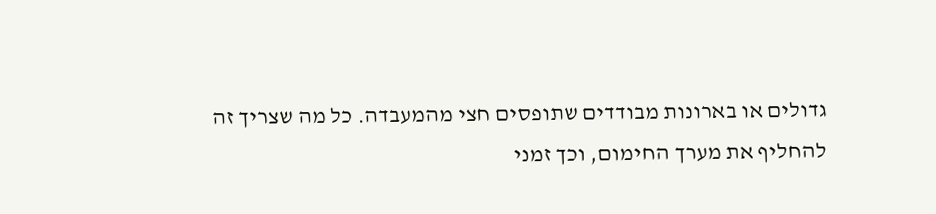גדולים או בארונות מבודדים שתופסים חצי מהמעבדה. כל מה שצריך זה להחליף את מערך החימום, וכך זמני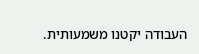העבודה יקטנו משמעותית.